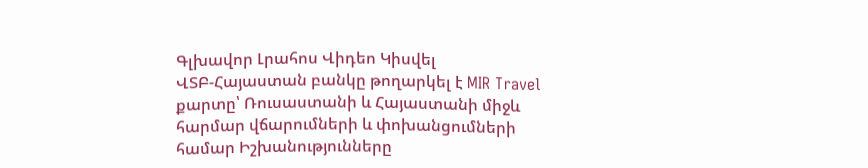Գլխավոր Լրահոս Վիդեո Կիսվել
ՎՏԲ-Հայաստան բանկը թողարկել է MIR Travel քարտը՝ Ռուսաստանի և Հայաստանի միջև հարմար վճարումների և փոխանցումների համար Իշխանությունները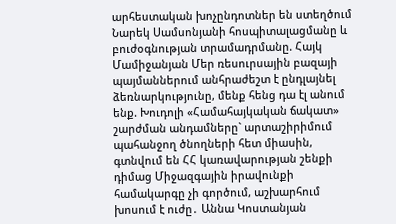արհեստական խոչընդոտներ են ստեղծում Նարեկ Սամսոնյանի հոսպիտալացմանը և բուժօգնության տրամադրմանը. Հայկ Մամիջանյան Մեր ռեսուրսային բազայի պայմաններում անհրաժեշտ է ընդլայնել ձեռնարկությունը, մենք հենց դա էլ անում ենք. Խուդոլի «Համահայկական ճակատ» շարժման անդամները` արտաշիրիմում պահանջող ծնողների հետ միասին, գտնվում են ՀՀ կառավարության շենքի դիմաց Միջազգային իրավունքի համակարգը չի գործում, աշխարհում խոսում է ուժը․ Աննա Կոստանյան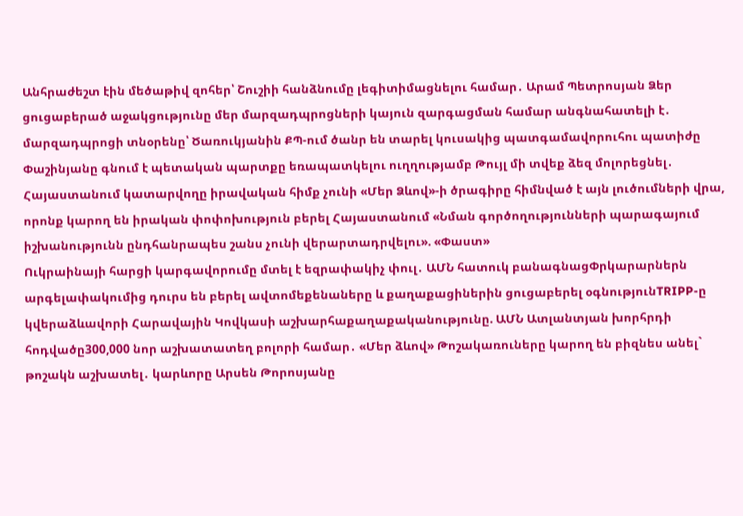Անհրաժեշտ էին մեծաթիվ զոհեր՝ Շուշիի հանձնումը լեգիտիմացնելու համար․ Արամ Պետրոսյան Ձեր ցուցաբերած աջակցությունը մեր մարզադպրոցների կայուն զարգացման համար անգնահատելի է․ մարզադպրոցի տնօրենը՝ Ծառուկյանին ՔՊ-ում ծանր են տարել կուսակից պատգամավորուհու պատիժը Փաշինյանը գնում է պետական պարտքը եռապատկելու ուղղությամբ Թույլ մի տվեք ձեզ մոլորեցնել․ Հայաստանում կատարվողը իրավական հիմք չունի «Մեր Ձևով»-ի ծրագիրը հիմնված է այն լուծումների վրա, որոնք կարող են իրական փոփոխություն բերել Հայաստանում «Նման գործողությունների պարագայում իշխանությունն ընդհանրապես շանս չունի վերարտադրվելու». «Փաստ»
Ուկրաինայի հարցի կարգավորումը մտել է եզրափակիչ փուլ․ ԱՄՆ հատուկ բանագնացՓրկարարներն արգելափակումից դուրս են բերել ավտոմեքենաները և քաղաքացիներին ցուցաբերել օգնությունTRIPP-ը կվերաձևավորի Հարավային Կովկասի աշխարհաքաղաքականությունը. ԱՄՆ Ատլանտյան խորհրդի հոդվածը300,000 նոր աշխատատեղ բոլորի համար․ «Մեր ձևով» Թոշակառուները կարող են բիզնես անել` թոշակն աշխատել․ կարևորը Արսեն Թորոսյանը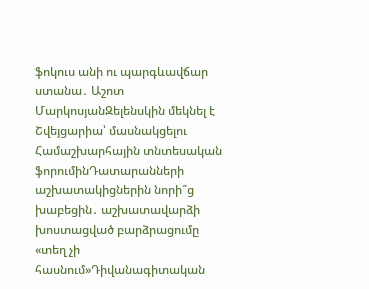ֆոկուս անի ու պարգևավճար ստանա․ Աշոտ ՄարկոսյանԶելենսկին մեկնել է Շվեյցարիա՝ մասնակցելու Համաշխարհային տնտեսական ֆորումինԴատարանների աշխատակիցներին նորի՞ց խաբեցին․ աշխատավարձի խոստացված բարձրացումը «տեղ չի հասնում»Դիվանագիտական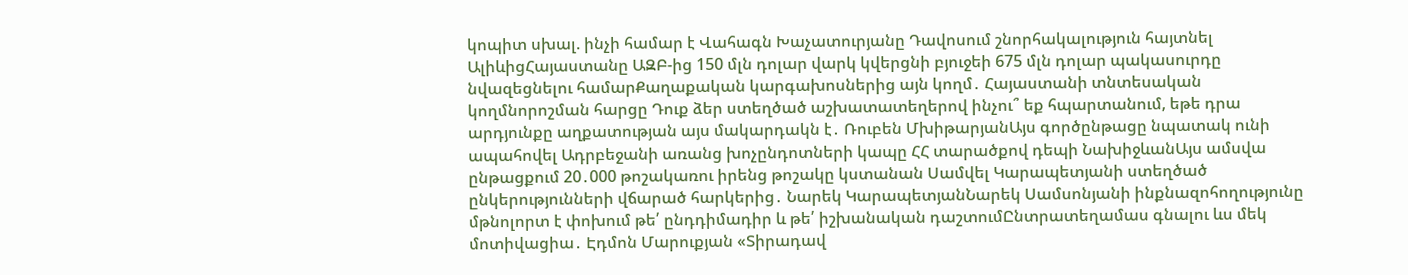կոպիտ սխալ. ինչի համար է Վահագն Խաչատուրյանը Դավոսում շնորհակալություն հայտնել ԱլիևիցՀայաստանը ԱԶԲ-ից 150 մլն դոլար վարկ կվերցնի բյուջեի 675 մլն դոլար պակասուրդը նվազեցնելու համարՔաղաքական կարգախոսներից այն կողմ․ Հայաստանի տնտեսական կողմնորոշման հարցը Դուք ձեր ստեղծած աշխատատեղերով ինչու՞ եք հպարտանում, եթե դրա արդյունքը աղքատության այս մակարդակն է․ Ռուբեն ՄխիթարյանԱյս գործընթացը նպատակ ունի ապահովել Ադրբեջանի առանց խոչընդոտների կապը ՀՀ տարածքով դեպի ՆախիջևանԱյս ամսվա ընթացքում 20․000 թոշակառու իրենց թոշակը կստանան Սամվել Կարապետյանի ստեղծած ընկերությունների վճարած հարկերից․ Նարեկ ԿարապետյանՆարեկ Սամսոնյանի ինքնազոհողությունը մթնոլորտ է փոխում թե՛ ընդդիմադիր և թե՛ իշխանական դաշտումԸնտրատեղամաս գնալու ևս մեկ մոտիվացիա․ Էդմոն Մարուքյան «Տիրադավ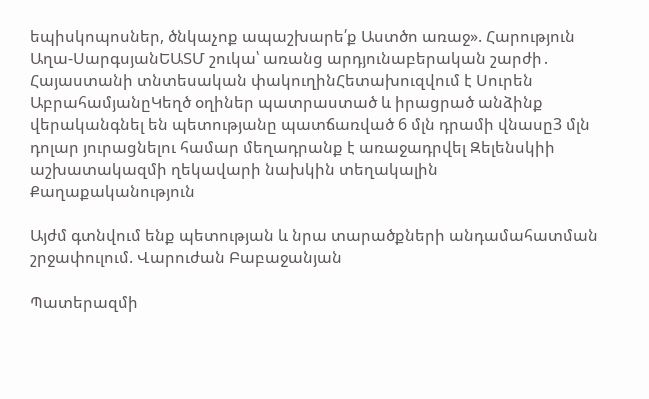եպիսկոպոսներ, ծնկաչոք ապաշխարե՛ք Աստծո առաջ». Հարություն Աղա-ՍարգսյանԵԱՏՄ շուկա՝ առանց արդյունաբերական շարժի․ Հայաստանի տնտեսական փակուղինՀետախուզվում է Սուրեն ԱբրահամյանըԿեղծ օղիներ պատրաստած և իրացրած անձինք վերականգնել են պետությանը պատճառված 6 մլն դրամի վնասը3 մլն դոլար յուրացնելու համար մեղադրանք է առաջադրվել Զելենսկիի աշխատակազմի ղեկավարի նախկին տեղակալին
Քաղաքականություն

Այժմ գտնվում ենք պետության և նրա տարածքների անդամահատման շրջափուլում. Վարուժան Բաբաջանյան

Պատերազմի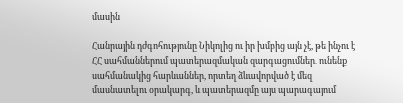մասին

Հանրային դժգոհությունը Նիկոլից ու իր խմբից այն չէ, թե ինչու է ՀՀ սահմաններում պատերազմական զարգացումներ․ ունենք սահմանակից հարևաններ, որտեղ ձևավորված է մեզ մասնատելու օրակարգ, և պատերազմը այս պարագայում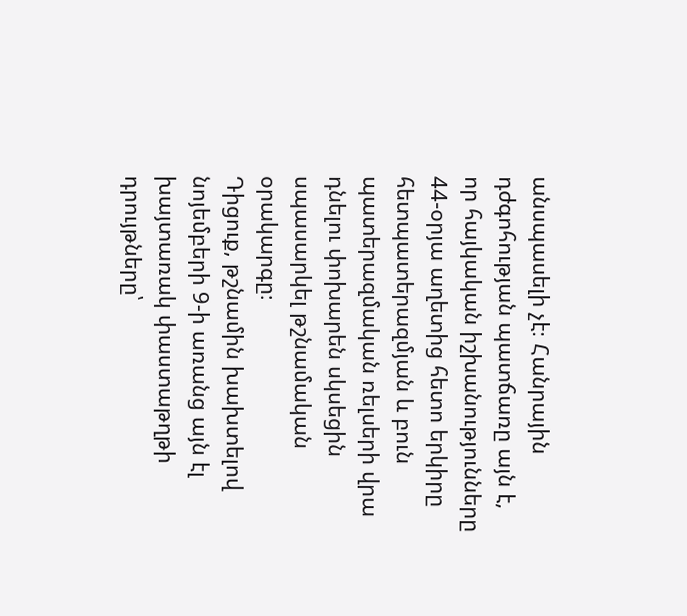անսպասելի չէ։ Հանրային դժգոհության պատճառը այն է, որ հայկական իշխանությունները 44-օրյա աղետից հետո երկիրը հետպատերազմյան և բուն պատերազմական ռելսերի վրա դնելու փոխարեն սկսեցին սպասարկել թշնամական օրակարգը։
Դիցուք, թշնամին խախտելով նոյեմբերի 9-ի առանց այն էլ խայտառակ փաստաթղթի դրույթները՝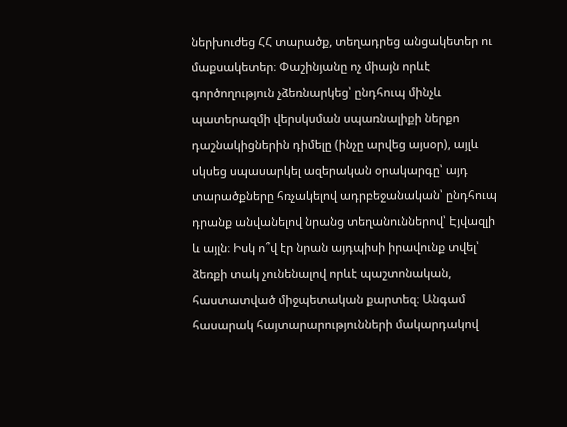ներխուժեց ՀՀ տարածք, տեղադրեց անցակետեր ու մաքսակետեր։ Փաշինյանը ոչ միայն որևէ գործողություն չձեռնարկեց՝ ընդհուպ մինչև պատերազմի վերսկսման սպառնալիքի ներքո դաշնակիցներին դիմելը (ինչը արվեց այսօր), այլև սկսեց սպասարկել ազերական օրակարգը՝ այդ տարածքները հռչակելով ադրբեջանական՝ ընդհուպ դրանք անվանելով նրանց տեղանուններով՝ Էյվազլի և այլն։ Իսկ ո՞վ էր նրան այդպիսի իրավունք տվել՝ ձեռքի տակ չունենալով որևէ պաշտոնական, հաստատված միջպետական քարտեզ։ Անգամ հասարակ հայտարարությունների մակարդակով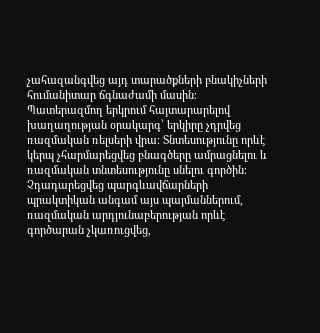չահազանգվեց այդ տարածքների բնակիչների հումանիտար ճգնաժամի մասին։
Պատերազմող երկրում հայտարարելով խաղաղության օրակարգ՝ երկիրը չդրվեց ռազմական ռելսերի վրա։ Տնտեսությունը որևէ կերպ չհարմարեցվեց բնագծերը ամրացնելու և ռազմական տնտեսությունը սնելու գործին։ Չդադարեցվեց պարգևավճարների պրակտիկան անգամ այս պայմաններում, ռազմական արդյունաբերության որևէ գործարան չկառուցվեց,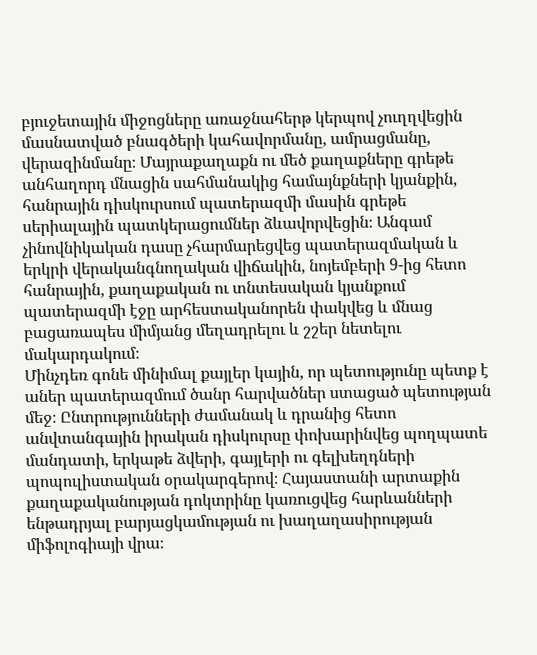բյուջետային միջոցները առաջնահերթ կերպով չուղղվեցին մասնատված բնագծերի կահավորմանը, ամրացմանը, վերազինմանը։ Մայրաքաղաքն ու մեծ քաղաքները գրեթե անհաղորդ մնացին սահմանակից համայնքների կյանքին, հանրային դիսկուրսում պատերազմի մասին գրեթե սերիալային պատկերացումներ ձևավորվեցին։ Անգամ չինովնիկական դասը չհարմարեցվեց պատերազմական և երկրի վերականգնողական վիճակին, նոյեմբերի 9-ից հետո հանրային, քաղաքական ու տնտեսական կյանքում պատերազմի էջը արհեստականորեն փակվեց և մնաց բացառապես միմյանց մեղադրելու և շշեր նետելու մակարդակում։
Մինչդեռ գոնե մինիմալ քայլեր կային, որ պետությունը պետք է աներ պատերազմում ծանր հարվածներ ստացած պետության մեջ։ Ընտրությունների ժամանակ և դրանից հետո անվտանգային իրական դիսկուրսը փոխարինվեց պողպատե մանդատի, երկաթե ձվերի, գայլերի ու գելխեղդների պոպուլիստական օրակարգերով։ Հայաստանի արտաքին քաղաքականության դոկտրինը կառուցվեց հարևանների ենթադրյալ բարյացկամության ու խաղաղասիրության միֆոլոգիայի վրա։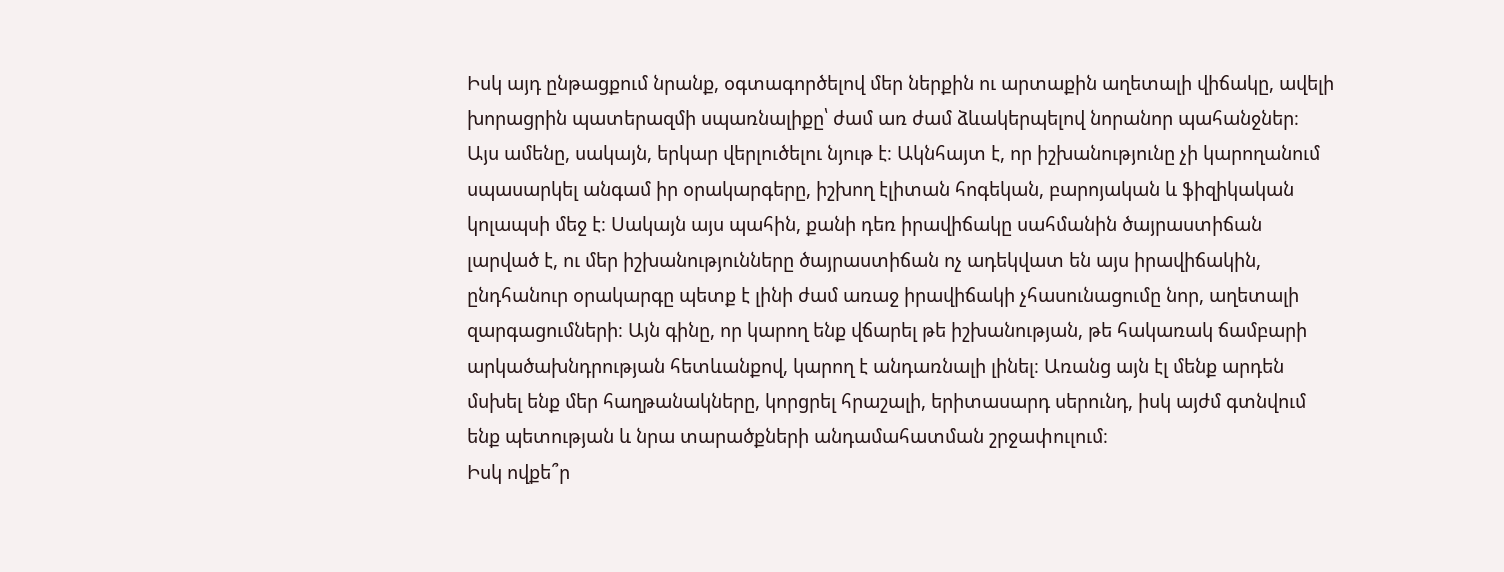Իսկ այդ ընթացքում նրանք, օգտագործելով մեր ներքին ու արտաքին աղետալի վիճակը, ավելի խորացրին պատերազմի սպառնալիքը՝ ժամ առ ժամ ձևակերպելով նորանոր պահանջներ։
Այս ամենը, սակայն, երկար վերլուծելու նյութ է։ Ակնհայտ է, որ իշխանությունը չի կարողանում սպասարկել անգամ իր օրակարգերը, իշխող էլիտան հոգեկան, բարոյական և ֆիզիկական կոլապսի մեջ է։ Սակայն այս պահին, քանի դեռ իրավիճակը սահմանին ծայրաստիճան լարված է, ու մեր իշխանությունները ծայրաստիճան ոչ ադեկվատ են այս իրավիճակին, ընդհանուր օրակարգը պետք է լինի ժամ առաջ իրավիճակի չհասունացումը նոր, աղետալի զարգացումների։ Այն գինը, որ կարող ենք վճարել թե իշխանության, թե հակառակ ճամբարի արկածախնդրության հետևանքով, կարող է անդառնալի լինել։ Առանց այն էլ մենք արդեն մսխել ենք մեր հաղթանակները, կորցրել հրաշալի, երիտասարդ սերունդ, իսկ այժմ գտնվում ենք պետության և նրա տարածքների անդամահատման շրջափուլում։
Իսկ ովքե՞ր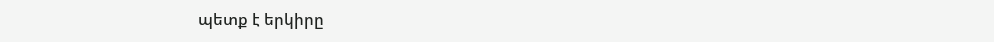պետք է երկիրը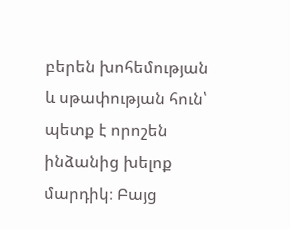բերեն խոհեմության և սթափության հուն՝ պետք է որոշեն ինձանից խելոք մարդիկ։ Բայց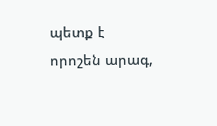պետք է որոշեն արագ,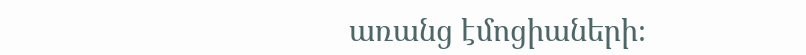առանց էմոցիաների։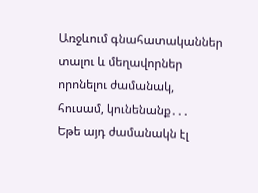Առջևում գնահատականներ տալու և մեղավորներ որոնելու ժամանակ, հուսամ, կունենանք․․․
Եթե այդ ժամանակն էլ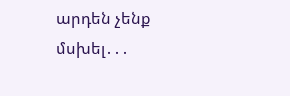արդեն չենք մսխել․․․